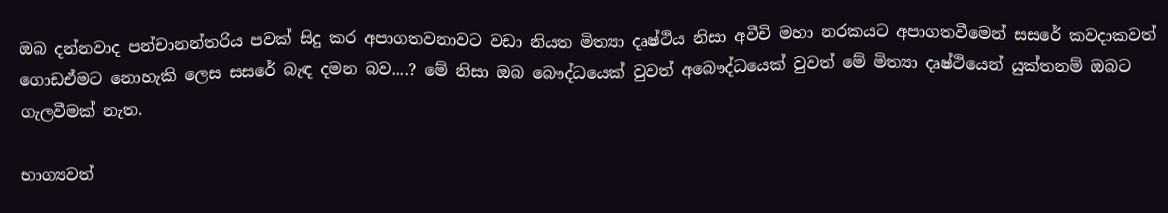ඔබ දන්නවාද පන්චානන්තරිය පවක් සිදු කර අපාගතවනාවට වඩා නියත මිත්‍යා දෘෂ්ථිය නිසා අවීචි මහා නරකයට අපාගතවීමෙන් සසරේ කවදාකවත් ගොඩඒමට නොහැකි ලෙස සසරේ බැඳ දමන බව....? මේ නිසා ඔබ බෞද්ධයෙක් වුවත් අබෞද්ධයෙක් වුවත් මේ මිත්‍යා දෘෂ්ථියෙන් යුක්තනම් ඔබට ගැලවීමක් නැත.

භාග්‍යවත්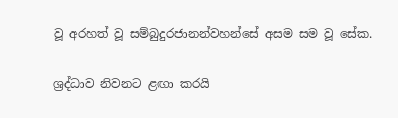වූ අරහත් වූ සම්බුදුරජානන්වහන්සේ අසම සම වූ සේක.

ශ්‍රද්ධාව නිවනට ළඟා කරයි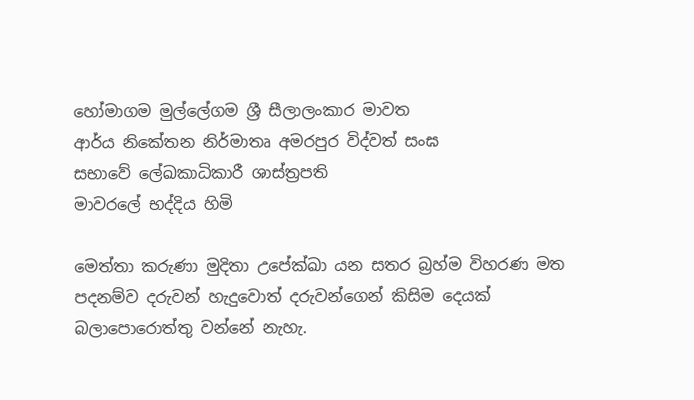හෝමාගම මුල්ලේගම ශ්‍රී සීලාලංකාර මාවත
ආර්ය නිකේතන නිර්මාතෘ අමරපුර විද්වත් සංඝ
සභාවේ ලේඛකාධිකාරී ශාස්ත්‍රපති
මාවරලේ භද්දිය හිමි

මෙත්තා කරුණා මුදිතා උපේක්ඛා යන සතර බ්‍රහ්ම විහරණ මත පදනම්ව දරුවන් හැදුවොත් දරුවන්ගෙන් කිසිම දෙයක් බලාපොරොත්තු වන්නේ නැහැ.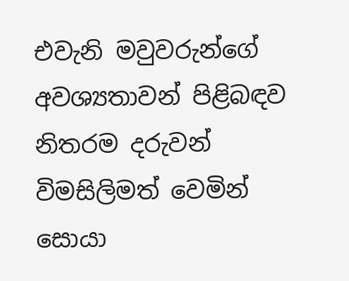එවැනි මවුවරුන්ගේ අවශ්‍යතාවන් පිළිබඳව නිතරම දරුවන් විමසිලිමත් වෙමින් සොයා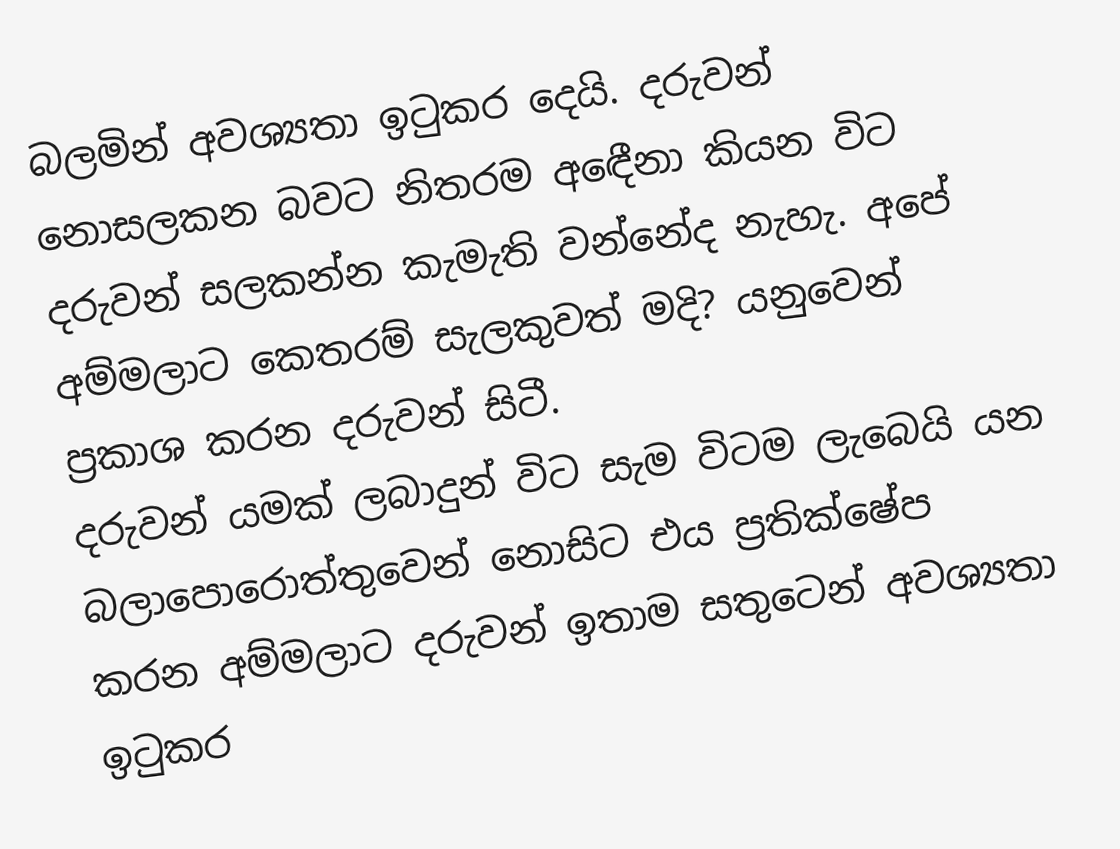බලමින් අවශ්‍යතා ඉටුකර දෙයි. දරුවන් නොසලකන බවට නිතරම අඳෙීනා කියන විට දරුවන් සලකන්න කැමැති වන්නේද නැහැ. අපේ අම්මලාට කෙතරම් සැලකුවත් මදි? යනුවෙන් ප්‍රකාශ කරන දරුවන් සිටී.
දරුවන් යමක් ලබාදුන් විට සැම විටම ලැබෙයි යන බලාපොරොත්තුවෙන් නොසිට එය ප්‍රතික්ෂේප කරන අම්මලාට දරුවන් ඉතාම සතුටෙන් අවශ්‍යතා ඉටුකර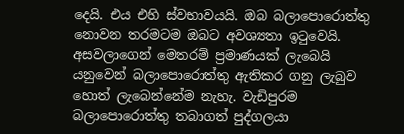දෙයි. එය එහි ස්වභාවයයි. ඔබ බලාපොරොත්තු නොවන තරමටම ඔබට අවශ්‍යතා ඉටුවෙයි. අසවලාගෙන් මෙතරම් ප්‍රමාණයක් ලැබෙයි යනුවෙන් බලාපොරොත්තු ඇතිකර ගනු ලැබුව හොත් ලැබෙන්නේම නැහැ. වැඩිපුරම බලාපොරොත්තු තබාගත් පුද්ගලයා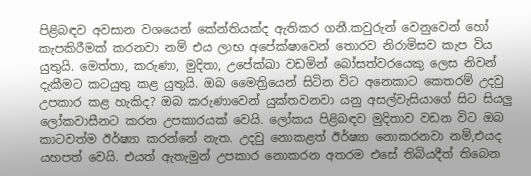පිළිබඳව අවසාන වශයෙන් කේන්තියක්ද ඇතිකර ගනී.කවුරුන් වෙනුවෙන් හෝ කැපකිරීමක් කරනවා නම් එය ලාභ අපේක්ෂාවෙන් තොරව නිරාමිසව කැප විය යුතුයි. මෙත්තා, කරුණා, මුදිතා, උපේක්ඛා වඩමින් බෝසත්වරයෙකු ලෙස නිවන් දැකීමට කටයුතු කළ යුතුයි. ඔබ මෛත්‍රියෙන් සිටින විට අනෙකාට කෙතරම් උදවු උපකාර කළ හැකිද? ඔබ කරුණාවෙන් යුක්තවනවා යනු අසල්වැසියාගේ සිට සියලු ලෝකවාසීනට කරන උපකාරයක් වෙයි. ලෝකය පිළිබඳව මුදිතාව වඩන විට ඔබ කාටවත්ම ඊර්ෂ්‍යා කරන්නේ නැත. උදවු නොකළත් ඊර්ෂ්‍යා නොකරනවා නම්,එයද යහපත් වෙයි. එයත් ඇතැමුන් උපකාර නොකරන අතරම එසේ තිබියදීත් තිබෙන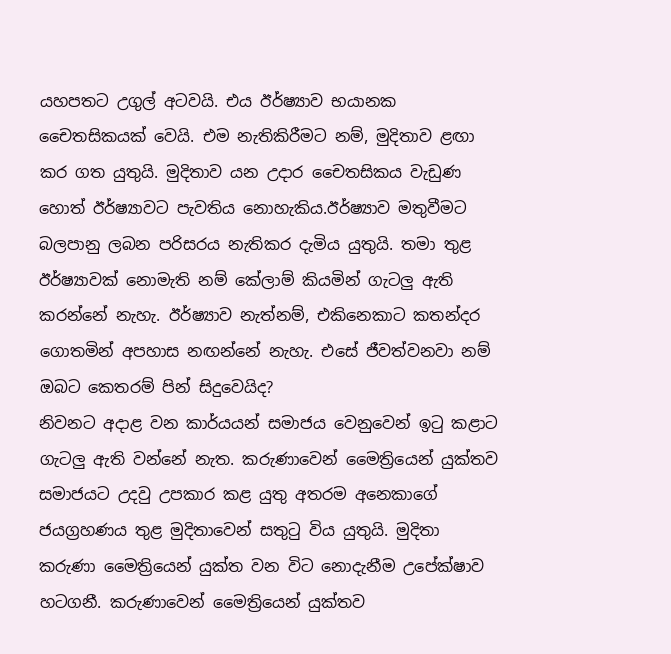යහපතට උගුල් අටවයි. එය ඊර්ෂ්‍යාව භයානක චෛතසිකයක් වෙයි. එම නැතිකිරීමට නම්, මුදිතාව ළඟා කර ගත යුතුයි. මුදිතාව යන උදාර චෛතසිකය වැඩුණ හොත් ඊර්ෂ්‍යාවට පැවතිය නොහැකිය.ඊර්ෂ්‍යාව මතුවීමට බලපානු ලබන පරිසරය නැතිකර දැමිය යුතුයි. තමා තුළ ඊර්ෂ්‍යාවක් නොමැති නම් කේලාම් කියමින් ගැටලු ඇති කරන්නේ නැහැ. ඊර්ෂ්‍යාව නැත්නම්, එකිනෙකාට කතන්දර ගොතමින් අපහාස නඟන්නේ නැහැ. එසේ ජීවත්වනවා නම් ඔබට කෙතරම් පින් සිදුවෙයිද?
නිවනට අදාළ වන කාර්යයන් සමාජය වෙනුවෙන් ඉටු කළාට ගැටලු ඇති වන්නේ නැත. කරුණාවෙන් මෛත්‍රියෙන් යුක්තව සමාජයට උදවු උපකාර කළ යුතු අතරම අනෙකාගේ ජයග්‍රහණය තුළ මුදිතාවෙන් සතුටු විය යුතුයි. මුදිතා කරුණා මෛත්‍රියෙන් යුක්ත වන විට නොදැනීම උපේක්ෂාව හටගනී. කරුණාවෙන් මෛත්‍රියෙන් යුක්තව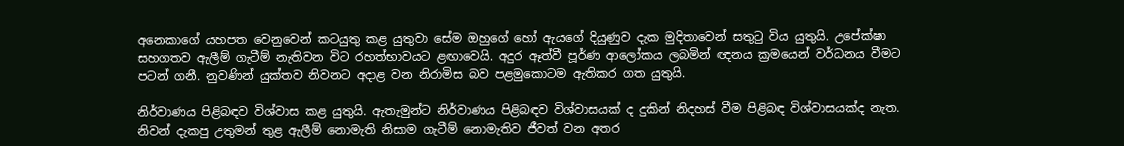අනෙකාගේ යහපත වෙනුවෙන් කටයුතු කළ යුතුවා සේම ඔහුගේ හෝ ඇයගේ දියුණුව දැක මුදිතාවෙන් සතුටු විය යුතුයි. උපේක්ෂා සහගතව ඇලීම් ගැටීම් නැතිවන විට රහත්භාවයට ළඟාවෙයි. අදුර ඈත්වී පූර්ණ ආලෝකය ලබමින් ඥනය ක්‍රමයෙන් වර්ධනය වීමට පටන් ගනී. නුවණින් යුක්තව නිවනට අදාළ වන නිරාමිස බව පළමුකොටම ඇතිකර ගත යුතුයි.

නිර්වාණය පිළිබඳව විශ්වාස කළ යුතුයි. ඇතැමුන්ට නිර්වාණය පිළිබඳව විශ්වාසයක් ද දුකින් නිදහස් වීම පිළිබඳ විශ්වාසයක්ද නැත. නිවන් දැකපු උතුමන් තුළ ඇලීම් නොමැති නිසාම ගැටීම් නොමැතිව ජීවත් වන අතර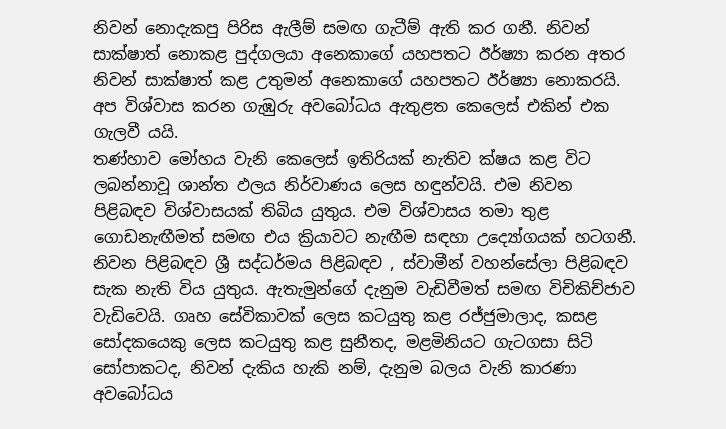නිවන් නොදැකපු පිරිස ඇලීම් සමඟ ගැටීම් ඇති කර ගනී. නිවන් සාක්ෂාත් නොකළ පුද්ගලයා අනෙකාගේ යහපතට ඊර්ෂ්‍යා කරන අතර නිවන් සාක්ෂාත් කළ උතුමන් අනෙකාගේ යහපතට ඊර්ෂ්‍යා නොකරයි. අප විශ්වාස කරන ගැඹුරු අවබෝධය ඇතුළත කෙලෙස් එකින් එක ගැලවී යයි.
තණ්හාව මෝහය වැනි කෙලෙස් ඉතිරියක් නැතිව ක්ෂය කළ විට ලබන්නාවූ ශාන්ත ඵලය නිර්වාණය ලෙස හඳුන්වයි. එම නිවන පිළිබඳව විශ්වාසයක් තිබිය යුතුය. එම විශ්වාසය තමා තුළ ගොඩනැඟීමත් සමඟ එය ක්‍රියාවට නැඟීම සඳහා උද්‍යෝගයක් හටගනී.
නිවන පිළිබඳව ශ්‍රී සද්ධර්මය පිළිබඳව , ස්වාමීන් වහන්සේලා පිළිබඳව සැක නැති විය යුතුය. ඇතැමුන්ගේ දැනුම වැඩිවීමත් සමඟ විචිකිච්ජාව වැඩිවෙයි. ගෘහ සේවිකාවක් ලෙස කටයුතු කළ රජ්ජුමාලාද, කසළ සෝදකයෙකු ලෙස කටයුතු කළ සුනීතද, මළමිනියට ගැටගසා සිටි සෝපාකටද, නිවන් දැකිය හැකි නම්, දැනුම බලය වැනි කාරණා අවබෝධය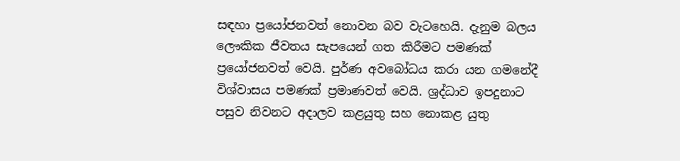සඳහා ප්‍රයෝජනවත් නොවන බව වැටහෙයි. දැනුම බලය ලෞකික ජීවතය සැපයෙන් ගත කිරීමට පමණක් ප්‍රයෝජනවත් වෙයි. පුර්ණ අවබෝධය කරා යන ගමනේදී විශ්වාසය පමණක් ප්‍රමාණවත් වෙයි. ශ්‍රද්ධාව ඉපදුනාට පසුව නිවනට අදාලව කළයුතු සහ නොකළ යුතු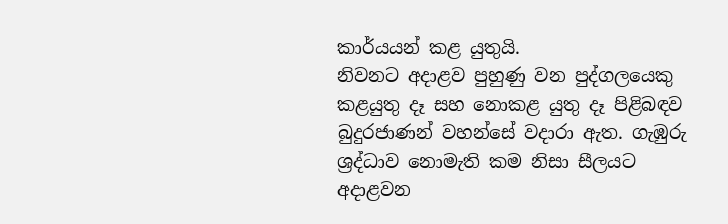කාර්යයන් කළ යුතුයි.
නිවනට අදාළව පුහුණු වන පුද්ගලයෙකු කළයුතු දෑ සහ නොකළ යුතු දෑ පිළිබඳව බුදුරජාණන් වහන්සේ වදාරා ඇත. ගැඹුරු ශ්‍රද්ධාව නොමැති කම නිසා සීලයට අදාළවන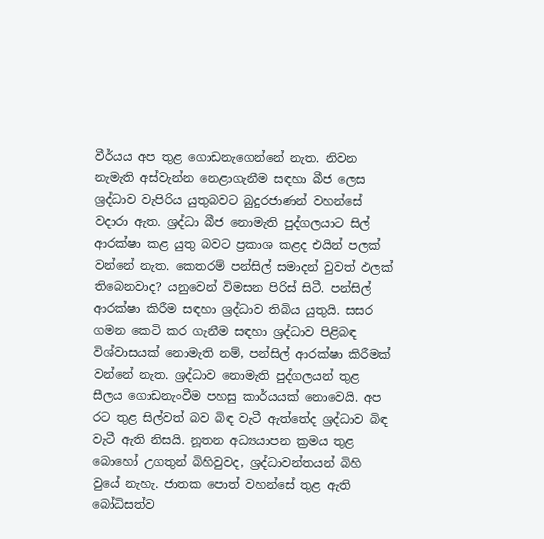වීර්යය අප තුළ ගොඩනැගෙන්නේ නැත. නිවන නැමැති අස්වැන්න නෙළාගැනීම සඳහා බීජ ලෙස ශ්‍රද්ධාව වැපිරිය යුතුබවට බුදුරජාණන් වහන්සේ වදාරා ඇත. ශ්‍රද්ධා බීජ නොමැති පුද්ගලයාට සිල් ආරක්ෂා කළ යුතු බවට ප්‍රකාශ කළද එයින් පලක් වන්නේ නැත. කෙතරම් පන්සිල් සමාදන් වුවත් ඵලක් තිබෙනවාද? යනුවෙන් විමසන පිරිස් සිටී. පන්සිල් ආරක්ෂා කිරීම සඳහා ශ්‍රද්ධාව තිබිය යුතුයි. සසර ගමන කෙටි කර ගැනීම සඳහා ශ්‍රද්ධාව පිළිබඳ විශ්වාසයක් නොමැති නම්, පන්සිල් ආරක්ෂා කිරීමක් වන්නේ නැත. ශ්‍රද්ධාව නොමැති පුද්ගලයන් තුළ සීලය ගොඩනැංවීම පහසු කාර්යයක් නොවෙයි. අප රට තුළ සිල්වත් බව බිඳ වැටී ඇත්තේද ශ්‍රද්ධාව බිඳ වැටී ඇති නිසයි. නූතන අධ්‍යයාපන ක්‍රමය තුළ බොහෝ උගතුන් බිහිවුවද, ශ්‍රද්ධාවන්තයන් බිහි වුයේ නැහැ. ජාතක පොත් වහන්සේ තුළ ඇති බෝධිසත්ව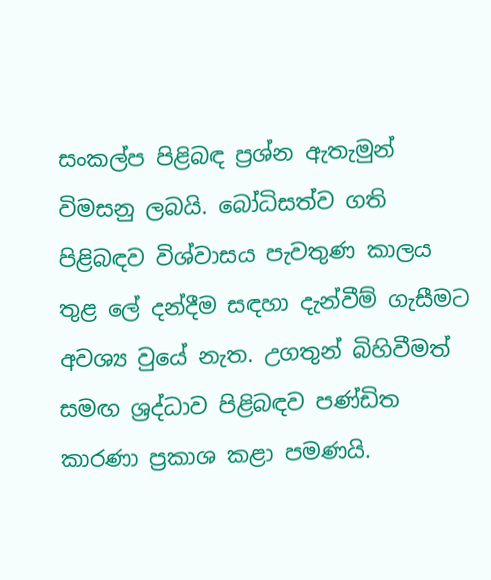සංකල්ප පිළිබඳ ප්‍රශ්න ඇතැමුන් විමසනු ලබයි. බෝධිසත්ව ගති පිළිබඳව විශ්වාසය පැවතුණ කාලය තුළ ලේ දන්දීම සඳහා දැන්වීම් ගැසීමට අවශ්‍ය වුයේ නැත. උගතුන් බිහිවීමත් සමඟ ශ්‍රද්ධාව පිළිබඳව පණ්ඩිත කාරණා ප්‍රකාශ කළා පමණයි.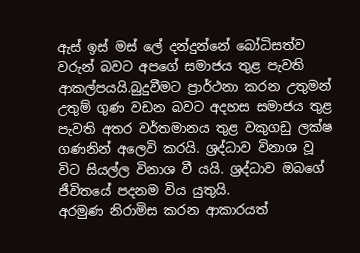ඇස් ඉස් මස් ලේ දන්දුන්නේ බෝධිසත්ව වරුන් බවට අපගේ සමාජය තුළ පැවති ආකල්පයයි.බුදුවීමට ප්‍රාර්ථනා කරන උතුමන් උතුම් ගුණ වඩන බවට අදහස සමාජය තුළ පැවති අතර වර්තමානය තුළ වකුගඩු ලක්ෂ ගණනින් අලෙවි කරයි. ශ්‍රද්ධාව විනාශ වූ විට සියල්ල විනාශ වී යයි. ශ්‍රද්ධාව ඔබගේ ජීවිතයේ පදනම විය යුතුයි.
අරමුණ නිරාමිස කරන ආකාරයත්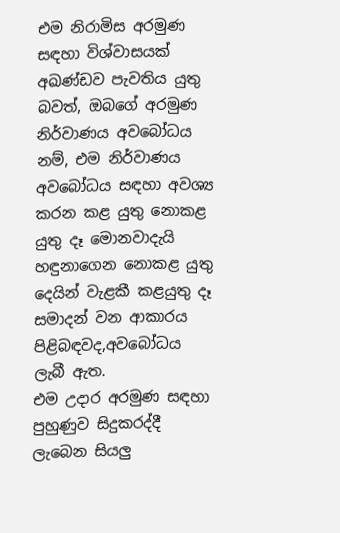එම නිරාමිස අරමුණ සඳහා විශ්වාසයක් අඛණ්ඩව පැවතිය යුතු බවත්, ඔබගේ අරමුණ නිර්වාණය අවබෝධය නම්, එම නිර්වාණය අවබෝධය සඳහා අවශ්‍ය කරන කළ යුතු නොකළ යුතු දෑ මොනවාදැයි හඳුනාගෙන නොකළ යුතු දෙයින් වැළකී කළයුතු දෑ සමාදන් වන ආකාරය පිළිබඳවද,අවබෝධය ලැබී ඇත.
එම උදාර අරමුණ සඳහා පුහුණුව සිදුකරද්දී ලැබෙන සියලු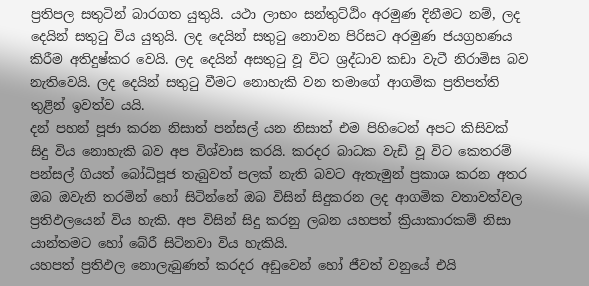ප්‍රතිපල සතුටින් බාරගත යුතුයි. යථා ලාභං සන්තුට්ඨිං අරමුණ දිනීමට නම්, ලද දෙයින් සතුටු විය යුතුයි. ලද දෙයින් සතුටු නොවන පිරිසට අරමුණ ජයග්‍රහණය කිරීම අතිදුෂ්කර වෙයි. ලද දෙයින් අසතුටු වූ විට ශ්‍රද්ධාව කඩා වැටී නිරාමිස බව නැතිවෙයි. ලද දෙයින් සතුටු වීමට නොහැකි වන තමාගේ ආගමික ප්‍රතිපත්ති තුළින් ඉවත්ව යයි.
දන් පහන් පූජා කරන නිසාත් පන්සල් යන නිසාත් එම පිහිටෙන් අපට කිසිවක් සිදු විය නොහැකි බව අප විශ්වාස කරයි. කරදර බාධක වැඩි වූ විට කෙතරම් පන්සල් ගියත් බෝධිපූජ තැබුවත් පලක් නැති බවට ඇතැමුන් ප්‍රකාශ කරන අතර ඔබ ඔවැනි තරමින් හෝ සිටින්නේ ඔබ විසින් සිදුකරන ලද ආගමික වතාවත්වල ප්‍රතිඵලයෙන් විය හැකි. අප විසින් සිදු කරනු ලබන යහපත් ක්‍රියාකාරකම් නිසා යාන්තමට හෝ බේරී සිටිනවා විය හැකියි.
යහපත් ප්‍රතිඵල නොලැබුණත් කරදර අඩුවෙන් හෝ ජීවත් වනුයේ එයි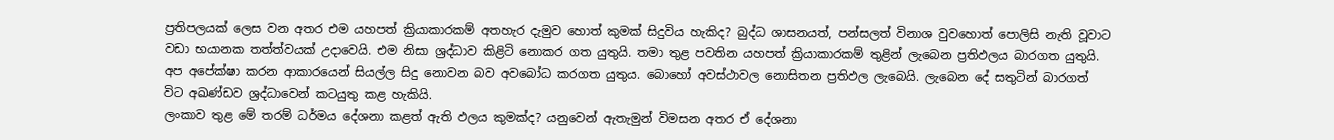ප්‍රතිපලයක් ලෙස වන අතර එම යහපත් ක්‍රියාකාරකම් අතහැර දැමුව හොත් කුමක් සිදුවිය හැකිද? බුද්ධ ශාසනයත්, පන්සලත් විනාශ වුවහොත් පොලිසි නැති වූවාට වඩා භයානක තත්ත්වයක් උදාවෙයි. එම නිසා ශ්‍රද්ධාව කිළිටි නොකර ගත යුතුයි. තමා තුළ පවතින යහපත් ක්‍රියාකාරකම් තුළින් ලැබෙන ප්‍රතිඵලය බාරගත යුතුයි.
අප අපේක්ෂා කරන ආකාරයෙන් සියල්ල සිදු නොවන බව අවබෝධ කරගත යුතුය. බොහෝ අවස්ථාවල නොසිතන ප්‍රතිඵල ලැබෙයි. ලැබෙන දේ සතුටින් බාරගත් විට අඛණ්ඩව ශ්‍රද්ධාවෙන් කටයුතු කළ හැකියි.
ලංකාව තුළ මේ තරම් ධර්මය දේශනා කළත් ඇති ඵලය කුමක්ද? යනුවෙන් ඇතැමුන් විමසන අතර ඒ දේශනා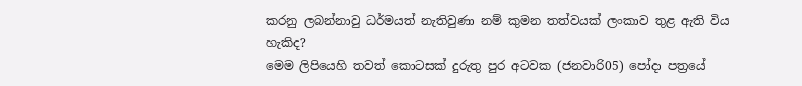කරනු ලබන්නාවු ධර්මයත් නැතිවුණා නම් කුමන තත්වයක් ලංකාව තුළ ඇති විය හැකිද?
මෙම ලිපියෙහි තවත් කොටසක් දුරුතු පුර අටවක (ජනවාරි05) පෝදා පත්‍රයේ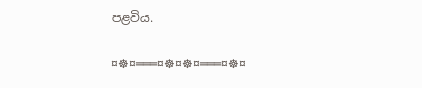පළවිය.

¤☸¤═══¤☸¤☸¤═══¤☸¤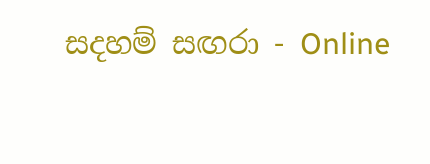සදහම් සඟරා - Online